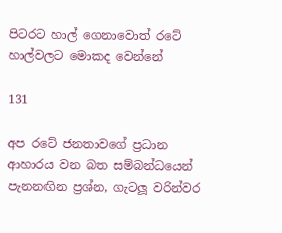පිටරට හාල් ගෙනාවොත් රටේ හාල්වලට මොකද වෙන්නේ

131

අප රටේ ජනතාවගේ ප්‍රධාන ආහාරය වන බත සම්බන්ධයෙන් පැනනඟින ප්‍රශ්න, ගැටලූ වරින්වර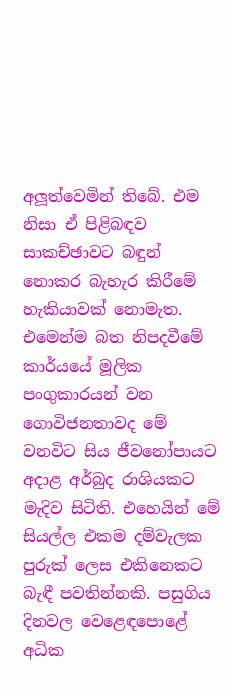අලූත්වෙමින් තිබේ. එම නිසා ඒ පිළිබඳව සාකච්ඡාවට බඳුන් නොකර බැහැර කිරීමේ හැකියාවක් නොමැත. එමෙන්ම බත නිපදවීමේ කාර්යයේ මූලික පංගුකාරයන් වන ගොවිජනතාවද මේ වනවිට සිය ජීවනෝපායට අදාළ අර්බුද රාශියකට මැදිව සිටිති. එහෙයින් මේ සියල්ල එකම දම්වැලක පුරුක් ලෙස එකිනෙකට බැඳී පවතින්නකි. පසුගිය දිනවල වෙළෙඳපොළේ අධික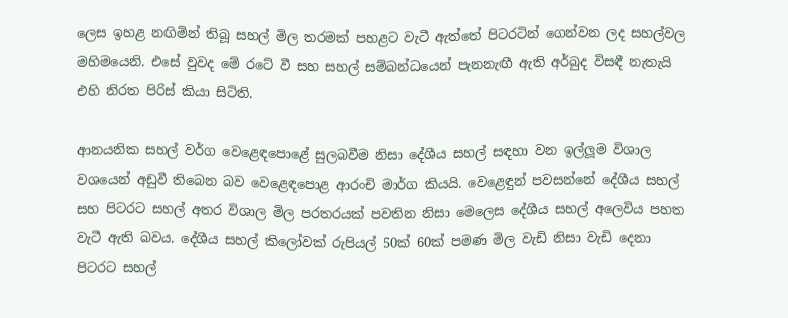ලෙස ඉහළ නඟිමින් තිබූ සහල් මිල තරමක් පහළට වැටී ඇත්තේ පිටරටින් ගෙන්වන ලද සහල්වල මහිමයෙනි. එසේ වුවද මේ රටේ වී සහ සහල් සම්බන්ධයෙන් පැනනැඟී ඇති අර්බුද විසඳී නැතැයි එහි නිරත පිරිස් කියා සිටිති.

ආනයනික සහල් වර්ග වෙළෙඳපොළේ සුලබවීම නිසා දේශීය සහල් සඳහා වන ඉල්ලූම විශාල වශයෙන් අඩුවී තිබෙන බව වෙළෙඳපොළ ආරංචි මාර්ග කියයි. වෙළෙඳුන් පවසන්නේ දේශීය සහල් සහ පිටරට සහල් අතර විශාල මිල පරතරයක් පවතින නිසා මෙලෙස දේශීය සහල් අලෙවිය පහත වැටී ඇති බවය. දේශීය සහල් කිලෝවක් රුපියල් 50ක් 60ක් පමණ මිල වැඩි නිසා වැඩි දෙනා පිටරට සහල්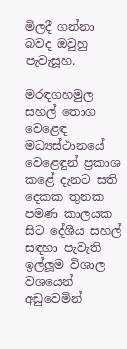මිලදී ගන්නා බවද ඔවුහු පැවැසූහ.

මරඳගහමුල සහල් තොග වෙළෙඳ මධ්‍යස්ථානයේ වෙළෙඳුන් ප්‍රකාශ කළේ දැනට සති දෙකක තුනක පමණ කාලයක සිට දේශීය සහල් සඳහා පැවැති ඉල්ලූම විශාල වශයෙන් අඩුවෙමින්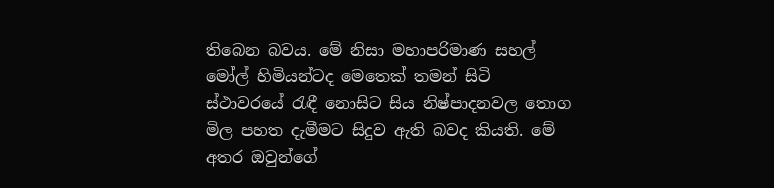තිබෙන බවය. මේ නිසා මහාපරිමාණ සහල් මෝල් හිමියන්ටද මෙතෙක් තමන් සිටි ස්ථාවරයේ රැඳී නොසිට සිය නිෂ්පාදනවල තොග මිල පහත දැමීමට සිදුව ඇති බවද කියති. මේ අතර ඔවුන්ගේ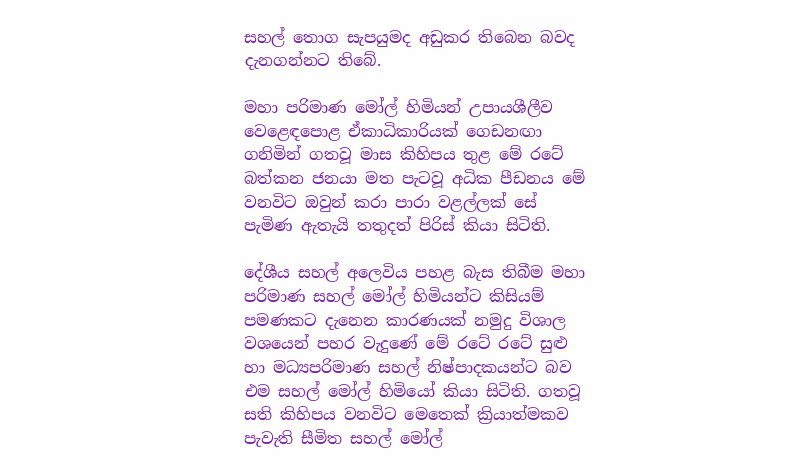සහල් තොග සැපයුමද අඩුකර තිබෙන බවද දැනගන්නට තිබේ.

මහා පරිමාණ මෝල් හිමියන් උපායශීලීව වෙළෙඳපොළ ඒකාධිකාරියක් ගෙඩනඟා ගනිමින් ගතවූ මාස කිහිපය තුළ මේ රටේ බත්කන ජනයා මත පැටවූ අධික පීඩනය මේ වනවිට ඔවුන් කරා පාරා වළල්ලක් සේ පැමිණ ඇතැයි තතුදත් පිරිස් කියා සිටිති.

දේශීය සහල් අලෙවිය පහළ බැස තිබීම මහා පරිමාණ සහල් මෝල් හිමියන්ට කිසියම් පමණකට දැනෙන කාරණයක් නමුදු විශාල වශයෙන් පහර වැදුණේ මේ රටේ රටේ සුළු හා මධ්‍යපරිමාණ සහල් නිෂ්පාදකයන්ට බව එම සහල් මෝල් හිමියෝ කියා සිටිති. ගතවූ සති කිහිපය වනවිට මෙතෙක් ක්‍රියාත්මකව පැවැති සීමිත සහල් මෝල්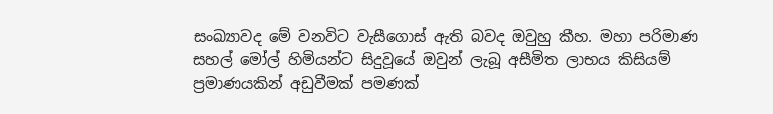සංඛ්‍යාවද මේ වනවිට වැසීගොස් ඇති බවද ඔවුහු කීහ. මහා පරිමාණ සහල් මෝල් හිමියන්ට සිදුවූයේ ඔවුන් ලැබූ අසීමිත ලාභය කිසියම් ප්‍රමාණයකින් අඩුවීමක් පමණක්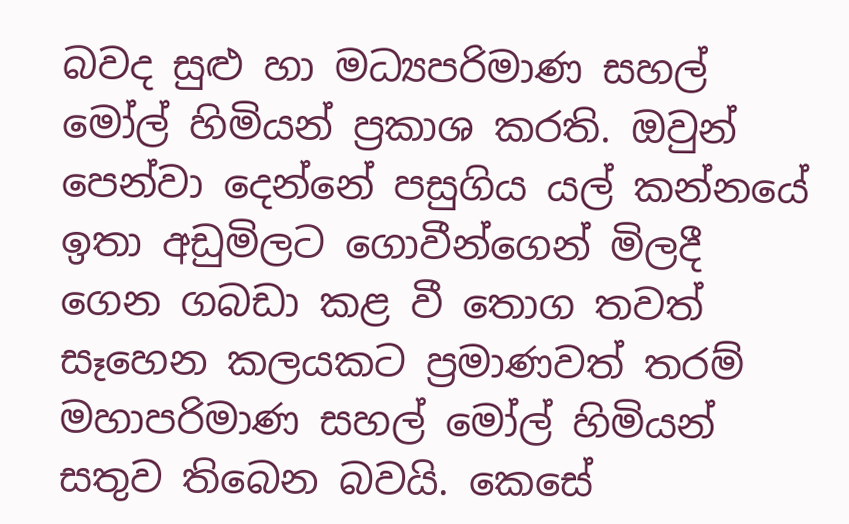බවද සුළු හා මධ්‍යපරිමාණ සහල් මෝල් හිමියන් ප්‍රකාශ කරති. ඔවුන් පෙන්වා දෙන්නේ පසුගිය යල් කන්නයේ ඉතා අඩුමිලට ගොවීන්ගෙන් මිලදී ගෙන ගබඩා කළ වී තොග තවත් සෑහෙන කලයකට ප්‍රමාණවත් තරම් මහාපරිමාණ සහල් මෝල් හිමියන් සතුව තිබෙන බවයි. කෙසේ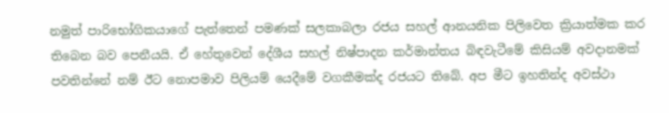නමුත් පාරිභෝගිකයාගේ පැත්තෙන් පමණක් සලකාබලා රජය සහල් ආනයනික පිලිවෙත ක්‍රියාත්මක කර තිබෙන බව පෙනීයයි. ඒ හේතුවෙන් දේශීය සහල් නිෂ්පාදන කර්මාන්තය බිඳවැටීමේ කිසියම් අවදානමක් පවතින්නේ නම් ඊට නොපමාව පිලියම් යෙදීමේ වගකීමක්ද රජයට තිබේ. අප මීට ඉහතින්ද අවස්ථා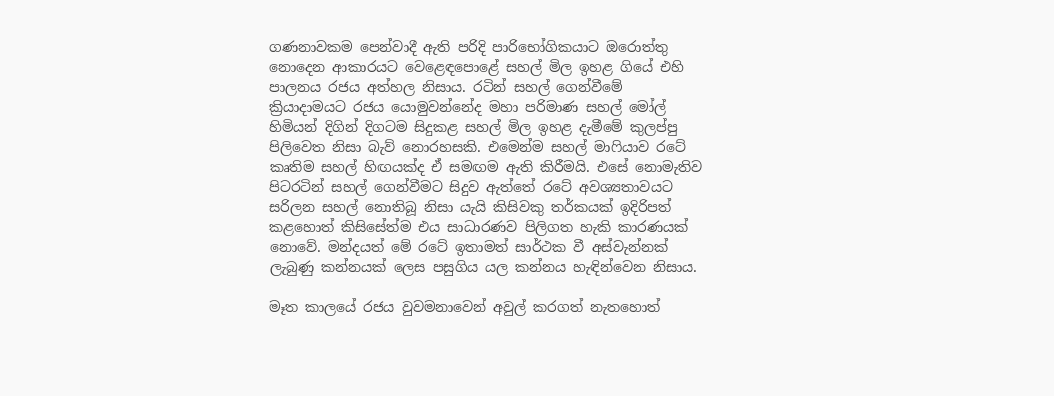ගණනාවකම පෙන්වාදී ඇති පරිදි පාරිභෝගිකයාට ඔරොත්තු නොදෙන ආකාරයට වෙළෙඳපොළේ සහල් මිල ඉහළ ගියේ එහි පාලනය රජය අත්හල නිසාය. රටින් සහල් ගෙන්වීමේ ක්‍රියාදාමයට රජය යොමුවන්නේද මහා පරිමාණ සහල් මෝල් හිමියන් දිගින් දිගටම සිදුකළ සහල් මිල ඉහළ දැමීමේ කුලප්පු පිලිවෙත නිසා බැව් නොරහසකි. එමෙන්ම සහල් මාෆියාව රටේ කෘතිම සහල් හිඟයක්ද ඒ සමඟම ඇති කිරීමයි. එසේ නොමැතිව පිටරටින් සහල් ගෙන්වීමට සිදුව ඇත්තේ රටේ අවශ්‍යතාවයට සරිලන සහල් නොතිබූ නිසා යැයි කිසිවකු තර්කයක් ඉදිරිපත් කළහොත් කිසිසේත්ම එය සාධාරණව පිලිගත හැකි කාරණයක් නොවේ. මන්දයත් මේ රටේ ඉතාමත් සාර්ථක වී අස්වැන්නක් ලැබුණු කන්නයක් ලෙස පසුගිය යල කන්නය හැඳින්වෙන නිසාය.

මෑත කාලයේ රජය වුවමනාවෙන් අවුල් කරගත් නැතහොත්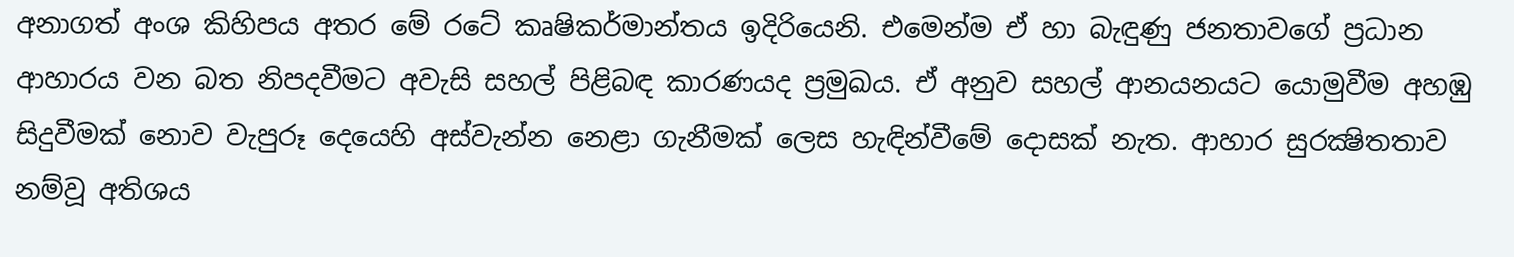අනාගත් අංශ කිහිපය අතර මේ රටේ කෘෂිකර්මාන්තය ඉදිරියෙනි. එමෙන්ම ඒ හා බැඳුණු ජනතාවගේ ප්‍රධාන ආහාරය වන බත නිපදවීමට අවැසි සහල් පිළිබඳ කාරණයද ප්‍රමුඛය. ඒ අනුව සහල් ආනයනයට යොමුවීම අහඹු සිදුවීමක් නොව වැපුරූ දෙයෙහි අස්වැන්න නෙළා ගැනීමක් ලෙස හැඳින්වීමේ දොසක් නැත. ආහාර සුරක්‍ෂිතතාව නම්වූ අතිශය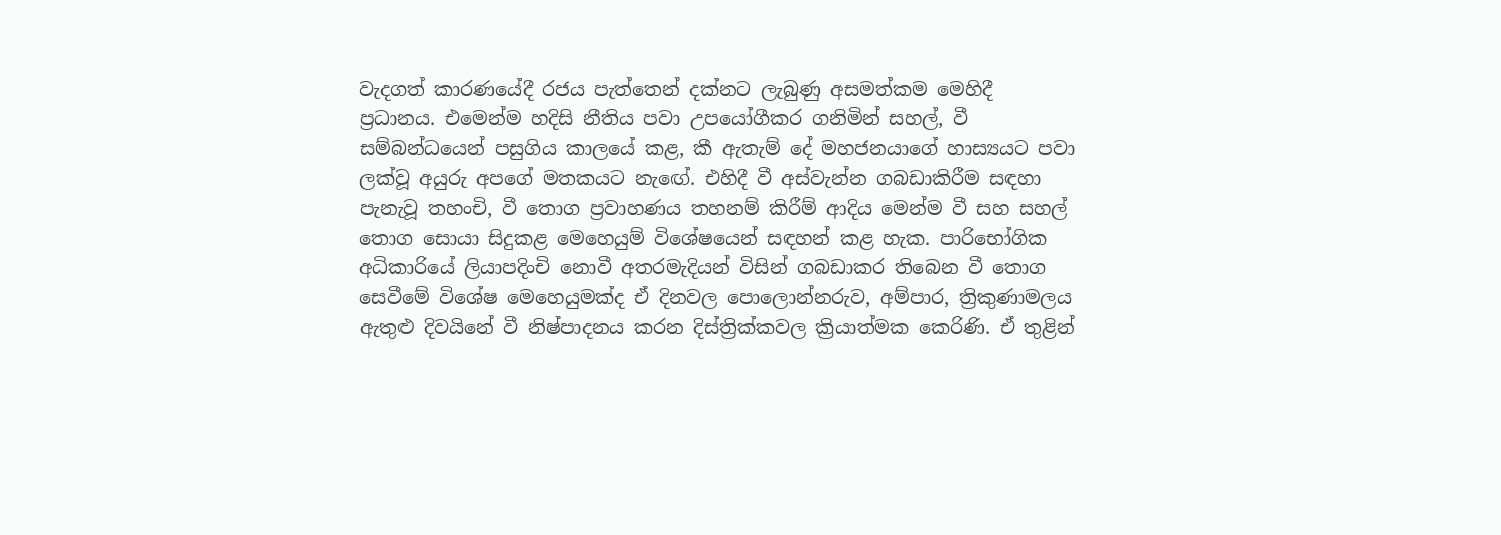වැදගත් කාරණයේදී රජය පැත්තෙන් දක්නට ලැබුණු අසමත්කම මෙහිදී ප්‍රධානය. එමෙන්ම හදිසි නීතිය පවා උපයෝගීකර ගනිමින් සහල්, වී සම්බන්ධයෙන් පසුගිය කාලයේ කළ, කී ඇතැම් දේ මහජනයාගේ හාස්‍යයට පවා ලක්වූ අයුරු අපගේ මතකයට නැඟේ. එහිදී වී අස්වැන්න ගබඩාකිරීම සඳහා පැනැවූ තහංචි, වී තොග ප්‍රවාහණය තහනම් කිරීම් ආදිය මෙන්ම වී සහ සහල් තොග සොයා සිදුකළ මෙහෙයුම් විශේෂයෙන් සඳහන් කළ හැක. පාරිභෝගික අධිකාරියේ ලියාපදිංචි නොවී අතරමැදියන් විසින් ගබඩාකර තිබෙන වී තොග සෙවීමේ විශේෂ මෙහෙයුමක්ද ඒ දිනවල පොලොන්නරුව, අම්පාර, ත්‍රිකුණාමලය ඇතුළු දිවයිනේ වී නිෂ්පාදනය කරන දිස්ත්‍රික්කවල ක්‍රියාත්මක කෙරිණි. ඒ තුළින්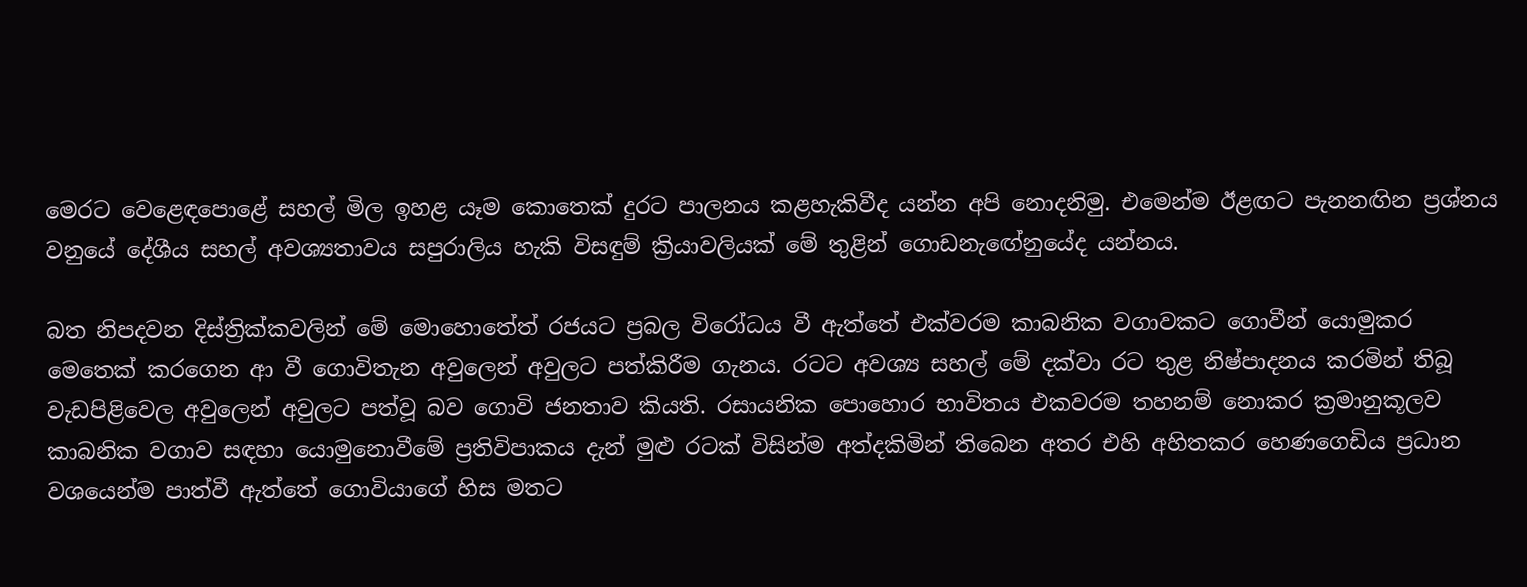මෙරට වෙළෙඳපොළේ සහල් මිල ඉහළ යෑම කොතෙක් දුරට පාලනය කළහැකිවීද යන්න අපි නොදනිමු. එමෙන්ම ඊළඟට පැනනඟින ප්‍රශ්නය වනුයේ දේශීය සහල් අවශ්‍යතාවය සපුරාලිය හැකි විසඳුම් ක්‍රියාවලියක් මේ තුළින් ගොඩනැඟේනුයේද යන්නය.

බත නිපදවන දිස්ත්‍රික්කවලින් මේ මොහොතේත් රජයට ප්‍රබල විරෝධය වී ඇත්තේ එක්වරම කාබනික වගාවකට ගොවීන් යොමුකර මෙතෙක් කරගෙන ආ වී ගොවිතැන අවුලෙන් අවුලට පත්කිරීම ගැනය. රටට අවශ්‍ය සහල් මේ දක්වා රට තුළ නිෂ්පාදනය කරමින් තිබූ වැඩපිළිවෙල අවුලෙන් අවුලට පත්වූ බව ගොවි ජනතාව කියති. රසායනික පොහොර භාවිතය එකවරම තහනම් නොකර ක්‍රමානුකූලව කාබනික වගාව සඳහා යොමුනොවීමේ ප්‍රතිවිපාකය දැන් මුළු රටක් විසින්ම අත්දකිමින් තිබෙන අතර එහි අහිතකර හෙණගෙඩිය ප්‍රධාන වශයෙන්ම පාත්වී ඇත්තේ ගොවියාගේ හිස මතට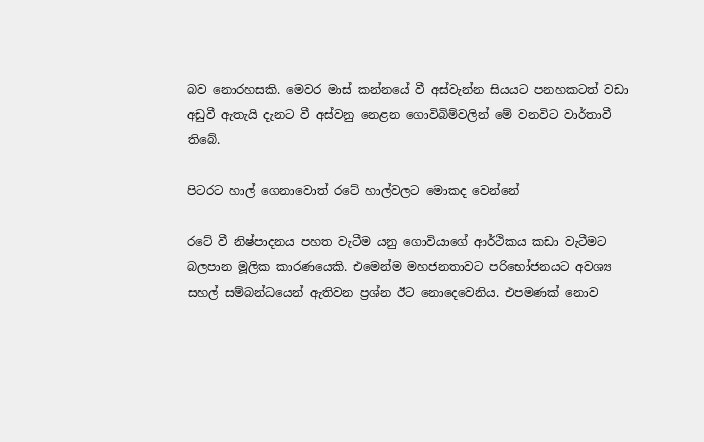බව නොරහසකි. මෙවර මාස් කන්නයේ වී අස්වැන්න සියයට පනහකටත් වඩා අඩුවී ඇතැයි දැනට වී අස්වනු නෙළන ගොවිබිම්වලින් මේ වනවිට වාර්තාවී තිබේ.

පිටරට හාල් ගෙනාවොත් රටේ හාල්වලට මොකද වෙන්නේ

රටේ වී නිෂ්පාදනය පහත වැටීම යනු ගොවියාගේ ආර්ථිකය කඩා වැටීමට බලපාන මූලික කාරණයෙකි. එමෙන්ම මහජනතාවට පරිභෝජනයට අවශ්‍ය සහල් සම්බන්ධයෙන් ඇතිවන ප්‍රශ්න ඊට නොදෙවෙනිය. එපමණක් නොව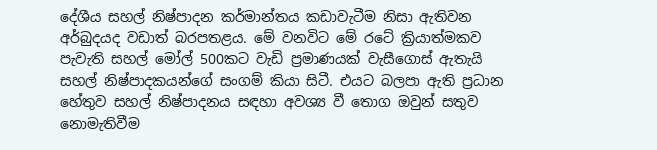දේශීය සහල් නිෂ්පාදන කර්මාන්තය කඩාවැටීම නිසා ඇතිවන අර්බුදයද වඩාත් බරපතළය. මේ වනවිට මේ රටේ ක්‍රියාත්මකව පැවැති සහල් මෝල් 500කට වැඩි ප්‍රමාණයක් වැසීගොස් ඇතැයි සහල් නිෂ්පාදකයන්ගේ සංගම් කියා සිටී. එයට බලපා ඇති ප්‍රධාන හේතුව සහල් නිෂ්පාදනය සඳහා අවශ්‍ය වී තොග ඔවුන් සතුව නොමැතිවීම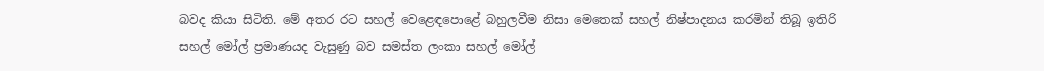බවද කියා සිටිති. මේ අතර රට සහල් වෙළෙඳපොළේ බහුලවීම නිසා මෙතෙක් සහල් නිෂ්පාදනය කරමින් තිබූ ඉතිරි සහල් මෝල් ප්‍රමාණයද වැසුණු බව සමස්ත ලංකා සහල් මෝල්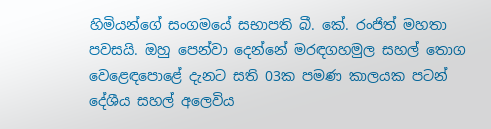හිමියන්ගේ සංගමයේ සභාපති බී. කේ. රංජිත් මහතා පවසයි. ඔහු පෙන්වා දෙන්නේ මරඳගහමුල සහල් තොග වෙළෙඳපොළේ දැනට සති 03ක පමණ කාලයක පටන් දේශීය සහල් අලෙවිය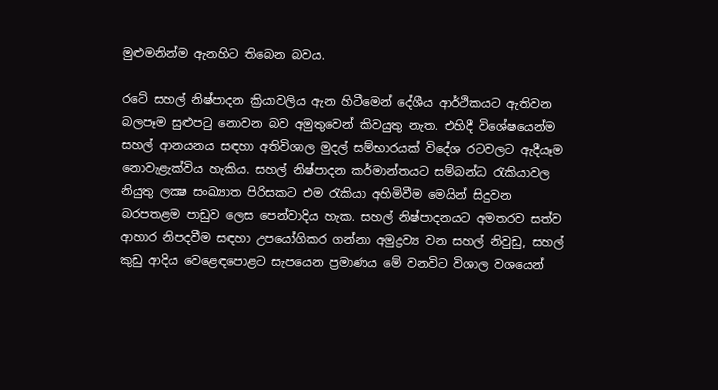මුළුමනින්ම ඇනහිට තිබෙන බවය.

රටේ සහල් නිෂ්පාදන ක්‍රියාවලිය ඇන හිටීමෙන් දේශීය ආර්ථිකයට ඇතිවන බලපෑම සුළුපටු නොවන බව අමුතුවෙන් කිවයුතු නැත. එහිදී විශේෂයෙන්ම සහල් ආනයනය සඳහා අතිවිශාල මුදල් සම්භාරයක් විදේශ රටවලට ඇදීයෑම නොවැළැක්විය හැකිය. සහල් නිෂ්පාදන කර්මාන්තයට සම්බන්ධ රැකියාවල නියුතු ලක්‍ෂ සංඛ්‍යාත පිරිසකට එම රැකියා අහිමිවීම මෙයින් සිදුවන බරපතළම පාඩුව ලෙස පෙන්වාදිය හැක. සහල් නිෂ්පාදනයට අමතරව සත්ව ආහාර නිපදවීම සඳහා උපයෝගිකර ගන්නා අමුද්‍රව්‍ය වන සහල් නිවුඩු, සහල් කුඩු ආදිය වෙළෙඳපොළට සැපයෙන ප්‍රමාණය මේ වනවිට විශාල වශයෙන්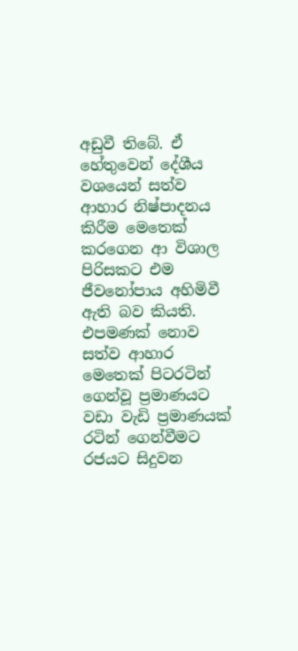අඩුවී තිබේ. ඒ හේතුවෙන් දේශීය වශයෙන් සත්ව ආහාර නිෂ්පාදනය කිරීම මෙතෙක් කරගෙන ආ විශාල පිරිසකට එම ජීවනෝපාය අහිමිවී ඇති බව කියති. එපමණක් නොව සත්ව ආහාර මෙතෙක් පිටරටින් ගෙන්වූ ප්‍රමාණයට වඩා වැඩි ප්‍රමාණයක් රටින් ගෙන්වීමට රජයට සිදුවන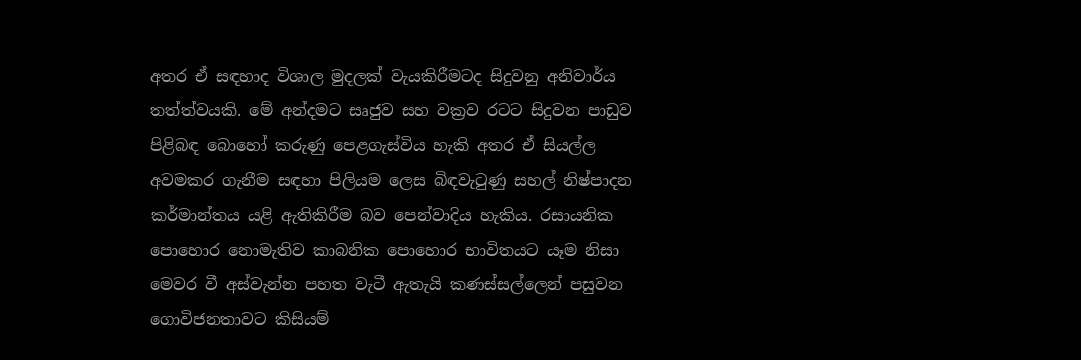අතර ඒ සඳහාද විශාල මුදලක් වැයකිරීමටද සිදුවනු අනිවාර්ය තත්ත්වයකි. මේ අන්දමට සෘජුව සහ වක්‍රව රටට සිදුවන පාඩුව පිළිබඳ බොහෝ කරුණු පෙළගැස්විය හැකි අතර ඒ සියල්ල අවමකර ගැනීම සඳහා පිලියම ලෙස බිඳවැටුණු සහල් නිෂ්පාදන කර්මාන්තය යළි ඇතිකිරීම බව පෙන්වාදිය හැකිය. රසායනික පොහොර නොමැතිව කාබනික පොහොර භාවිතයට යෑම නිසා මෙවර වී අස්වැන්න පහත වැටී ඇතැයි කණස්සල්ලෙන් පසුවන ගොවිජනතාවට කිසියම්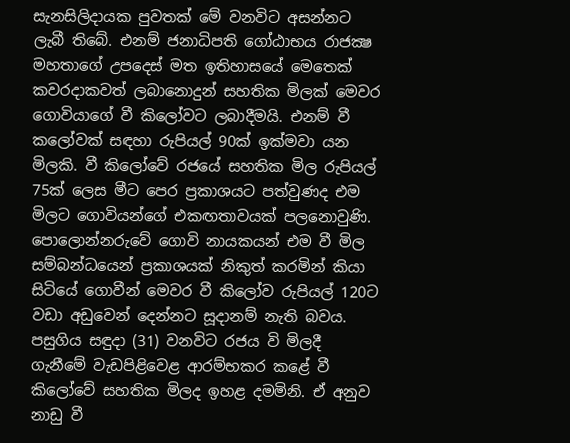සැනසිලිදායක පුවතක් මේ වනවිට අසන්නට ලැබී තිබේ. එනම් ජනාධිපති ගෝඨාභය රාජක්‍ෂ මහතාගේ උපදෙස් මත ඉතිහාසයේ මෙතෙක් කවරදාකවත් ලබානොදුන් සහතික මිලක් මෙවර ගොවියාගේ වී කිලෝවට ලබාදීමයි. එනම් වී කලෝවක් සඳහා රුපියල් 90ක් ඉක්මවා යන මිලකි. වී කිලෝවේ රජයේ සහතික මිල රුපියල් 75ක් ලෙස මීට පෙර ප්‍රකාශයට පත්වුණද එම මිලට ගොවියන්ගේ එකඟතාවයක් පලනොවුණි. පොලොන්නරුවේ ගොවි නායකයන් එම වී මිල සම්බන්ධයෙන් ප්‍රකාශයක් නිකුත් කරමින් කියා සිටියේ ගොවීන් මෙවර වී කිලෝව රුපියල් 120ට වඩා අඩුවෙන් දෙන්නට සූදානම් නැති බවය. පසුගිය සඳුදා (31) වනවිට රජය වි මිලදී ගැනීමේ වැඩපිළිවෙළ ආරම්භකර කළේ වී කිලෝවේ සහතික මිලද ඉහළ දමමිනි. ඒ අනුව නාඩු වී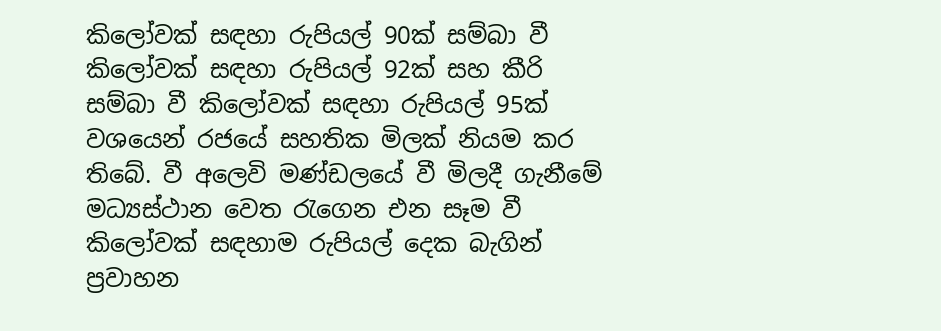කිලෝවක් සඳහා රුපියල් 90ක් සම්බා වී කිලෝවක් සඳහා රුපියල් 92ක් සහ කීරි සම්බා වී කිලෝවක් සඳහා රුපියල් 95ක් වශයෙන් රජයේ සහතික මිලක් නියම කර තිබේ. වී අලෙවි මණ්ඩලයේ වී මිලදී ගැනීමේ මධ්‍යස්ථාන වෙත රැගෙන එන සෑම වී කිලෝවක් සඳහාම රුපියල් දෙක බැගින් ප්‍රවාහන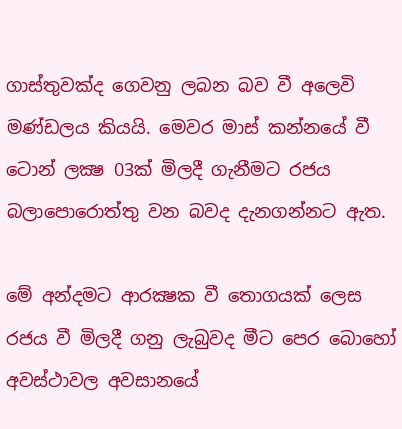ගාස්තුවක්ද ගෙවනු ලබන බව වී අලෙවි මණ්ඩලය කියයි. මෙවර මාස් කන්නයේ වී ටොන් ලක්‍ෂ 03ක් මිලදී ගැනීමට රජය බලාපොරොත්තු වන බවද දැනගන්නට ඇත.

මේ අන්දමට ආරක්‍ෂක වී තොගයක් ලෙස රජය වී මිලදී ගනු ලැබුවද මීට පෙර බොහෝ අවස්ථාවල අවසානයේ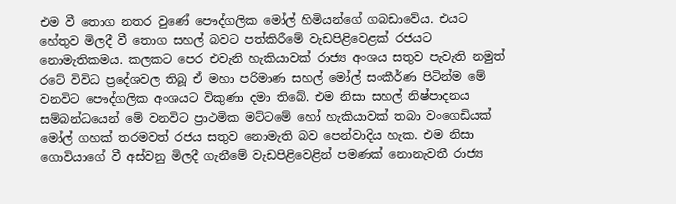එම වී තොග නතර වුණේ පෞද්ගලික මෝල් හිමියන්ගේ ගබඩාවේය. එයට හේතුව මිලදී වී තොග සහල් බවට පත්කිරීමේ වැඩපිළිවෙළක් රජයට නොමැතිකමය. කලකට පෙර එවැනි හැකියාවක් රාජ්‍ය අංශය සතුව පැවැති නමුත් රටේ විවිධ ප්‍රදේශවල තිබූ ඒ මහා පරිමාණ සහල් මෝල් සංකීර්ණ පිටින්ම මේ වනවිට පෞද්ගලික අංශයට විකුණා දමා තිබේ. එම නිසා සහල් නිෂ්පාදනය සම්බන්ධයෙන් මේ වනවිට ප්‍රාථමික මට්ටමේ හෝ හැකියාවක් තබා වංගෙඩියක් මෝල් ගහක් තරමවත් රජය සතුව නොමැති බව පෙන්වාදිය හැක. එම නිසා ගොවියාගේ වී අස්වනු මිලදී ගැනීමේ වැඩපිළිවෙළින් පමණක් නොනැවතී රාජ්‍ය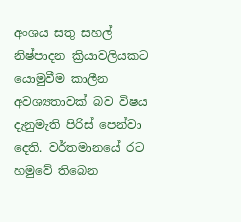අංශය සතු සහල් නිෂ්පාදන ක්‍රියාවලියකට යොමුවීම කාලීන අවශ්‍යතාවක් බව විෂය දැනුමැති පිරිස් පෙන්වා දෙති. වර්තමානයේ රට හමුවේ තිබෙන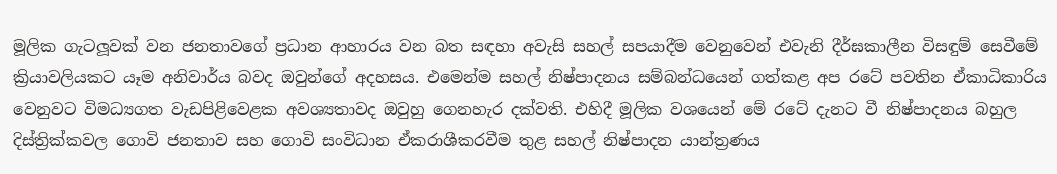මූලික ගැටලූවක් වන ජනතාවගේ ප්‍රධාන ආහාරය වන බත සඳහා අවැසි සහල් සපයාදීම වෙනුවෙන් එවැනි දීර්ඝකාලීන විසඳුම් සෙවීමේ ක්‍රියාවලියකට යෑම අනිවාර්ය බවද ඔවුන්ගේ අදහසය. එමෙන්ම සහල් නිෂ්පාදනය සම්බන්ධයෙන් ගත්කළ අප රටේ පවතින ඒකාධිකාරිය වෙනුවට විමධ්‍යගත වැඩපිළිවෙළක අවශ්‍යතාවද ඔවුහු ගෙනහැර දක්වති. එහිදී මූලික වශයෙන් මේ රටේ දැනට වී නිෂ්පාදනය බහුල දිස්ත්‍රික්කවල ගොවි ජනතාව සහ ගොවි සංවිධාන ඒකරාශීකරවීම තුළ සහල් නිෂ්පාදන යාන්ත්‍රණය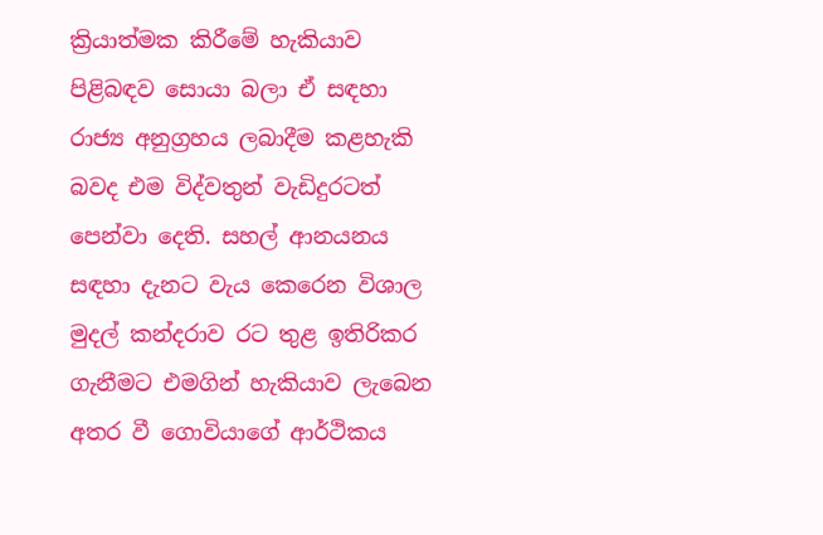ක්‍රියාත්මක කිරීමේ හැකියාව පිළිබඳව සොයා බලා ඒ සඳහා රාජ්‍ය අනුග්‍රහය ලබාදීම කළහැකි බවද එම විද්වතුන් වැඩිදුරටත් පෙන්වා දෙති. සහල් ආනයනය සඳහා දැනට වැය කෙරෙන විශාල මුදල් කන්දරාව රට තුළ ඉතිරිකර ගැනීමට එමගින් හැකියාව ලැබෙන අතර වී ගොවියාගේ ආර්ථිකය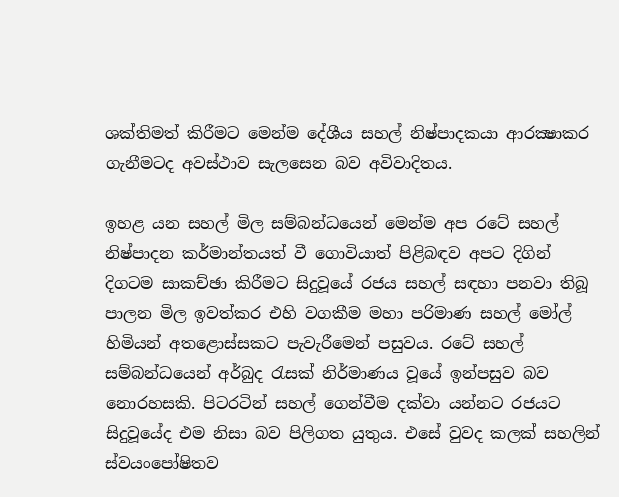ශක්තිමත් කිරීමට මෙන්ම දේශීය සහල් නිෂ්පාදකයා ආරක්‍ෂාකර ගැනීමටද අවස්ථාව සැලසෙන බව අවිවාදිතය.

ඉහළ යන සහල් මිල සම්බන්ධයෙන් මෙන්ම අප රටේ සහල් නිෂ්පාදන කර්මාන්තයත් වී ගොවියාත් පිළිබඳව අපට දිගින් දිගටම සාකච්ඡා කිරීමට සිදුවූයේ රජය සහල් සඳහා පනවා තිබූ පාලන මිල ඉවත්කර එහි වගකීම මහා පරිමාණ සහල් මෝල් හිමියන් අතළොස්සකට පැවැරීමෙන් පසුවය. රටේ සහල් සම්බන්ධයෙන් අර්බුද රැසක් නිර්මාණය වූයේ ඉන්පසුව බව නොරහසකි. පිටරටින් සහල් ගෙන්වීම දක්වා යන්නට රජයට සිදුවූයේද එම නිසා බව පිලිගත යුතුය. එසේ වුවද කලක් සහලින් ස්වයංපෝෂිතව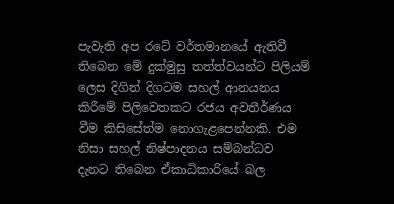පැවැති අප රටේ වර්තමානයේ ඇතිවී තිබෙන මේ දුක්මුසු තත්ත්වයන්ට පිලියම් ලෙස දිගින් දිගටම සහල් ආනයනය කිරීමේ පිලිවෙතකට රජය අවතීර්ණය වීම කිසිසේත්ම නොගැළපෙන්නකි. එම නිසා සහල් නිෂ්පාදනය සම්බන්ධව දැනට තිබෙන ඒකාධිකාරියේ බල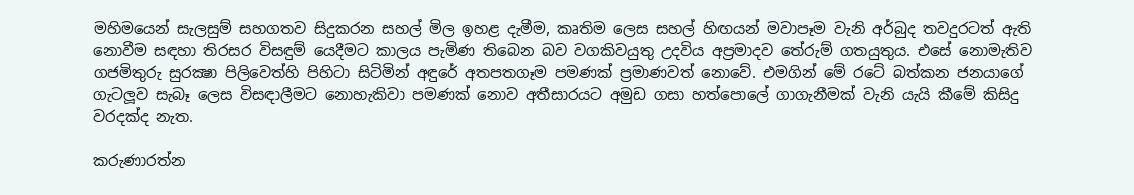මහිමයෙන් සැලසුම් සහගතව සිදුකරන සහල් මිල ඉහළ දැමීම, කෘතිම ලෙස සහල් හිඟයන් මවාපෑම වැනි අර්බුද තවදුරටත් ඇති නොවීම සඳහා තිරසර විසඳුම් යෙදීමට කාලය පැමිණ තිබෙන බව වගකිවයුතු උදවිය අප්‍රමාදව තේරුම් ගතයුතුය. එසේ නොමැතිව ගජමිතුරු සුරක්‍ෂා පිලිවෙත්හි පිහිටා සිටිමින් අඳුරේ අතපතගෑම පමණක් ප්‍රමාණවත් නොවේ. එමගින් මේ රටේ බත්කන ජනයාගේ ගැටලූව සැබෑ ලෙස විසඳාලීමට නොහැකිවා පමණක් නොව අතීසාරයට අමුඩ ගසා හත්පොලේ ගාගැනීමක් වැනි යැයි කීමේ කිසිදු වරදක්ද නැත.

කරුණාරත්න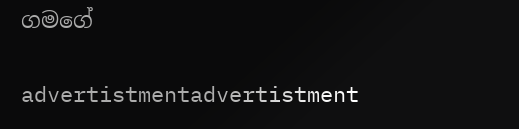ගමගේ

advertistmentadvertistment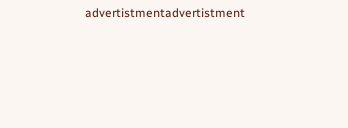advertistmentadvertistment